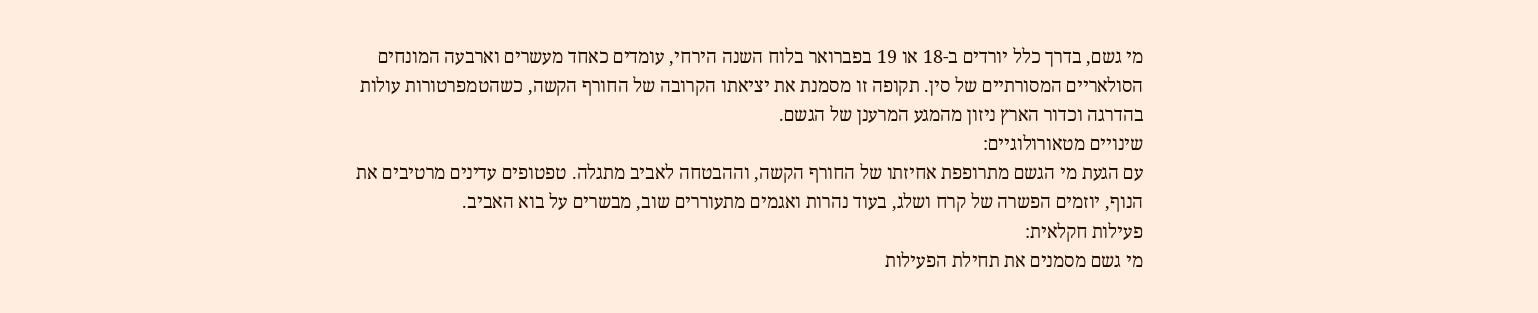מי גשם, בדרך כלל יורדים ב-18 או 19 בפברואר בלוח השנה הירחי, עומדים כאחד מעשרים וארבעה המונחים הסולאריים המסורתיים של סין. תקופה זו מסמנת את יציאתו הקרובה של החורף הקשה, כשהטמפרטורות עולות בהדרגה וכדור הארץ ניזון מהמגע המרענן של הגשם.
שינויים מטאורולוגיים:
עם הגעת מי הגשם מתרופפת אחיזתו של החורף הקשה, וההבטחה לאביב מתגלה. טפטופים עדינים מרטיבים את הנוף, יוזמים הפשרה של קרח ושלג, בעוד נהרות ואגמים מתעוררים שוב, מבשרים על בוא האביב.
פעילות חקלאית:
מי גשם מסמנים את תחילת הפעילות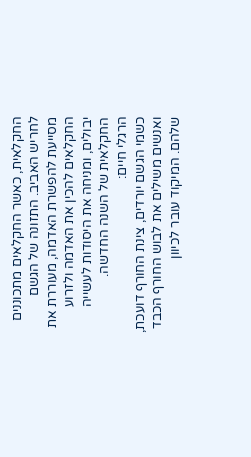החקלאית, כאשר החקלאים מתכוננים לחריש האביב. התזונה של הגשם מסייעת להפשרת האדמה, מעוררת את החקלאים להכין את האדמה ולזרוע יבולים, ומניחה את היסודות לעשייה החקלאית של השנה החדשה.
הרגלי חיים:
כשמי הגשם יורדים, צינת החורף דועכת, ואנשים משילים את לבוש החורף הכבד שלהם. המיקוד עובר לכיוון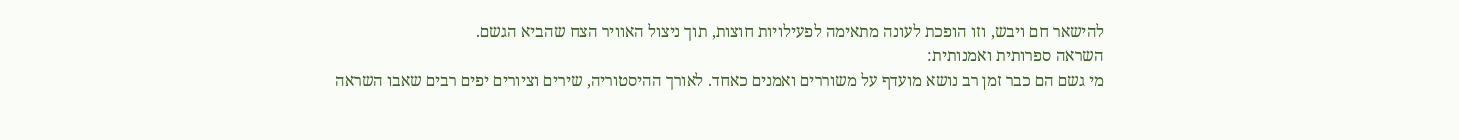להישאר חם ויבש, וזו הופכת לעונה מתאימה לפעילויות חוצות, תוך ניצול האוויר הצח שהביא הגשם.
השראה ספרותית ואמנותית:
מי גשם הם כבר זמן רב נושא מועדף על משוררים ואמנים כאחד. לאורך ההיסטוריה, שירים וציורים יפים רבים שאבו השראה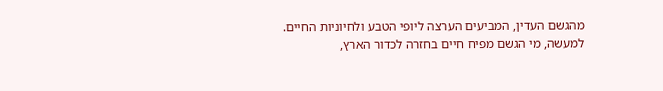מהגשם העדין, המביעים הערצה ליופי הטבע ולחיוניות החיים.
למעשה, מי הגשם מפיח חיים בחזרה לכדור הארץ,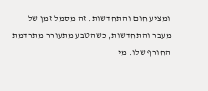ומציע חום והתחדשות. זה מסמל זמן של מעבר והתחדשות, כשהטבע מתעורר מתרדמת החורף שלו. מי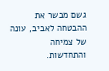גשם מבשר את ההבטחה לאביב, עונה של צמיחה והתחדשות.